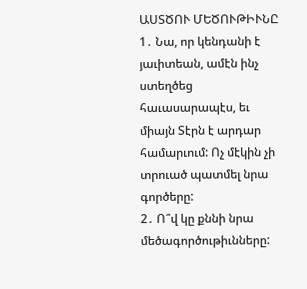ԱՍՏԾՈՒ ՄԵԾՈՒԹԻՒՆԸ
1․ Նա, որ կենդանի է յաւիտեան, ամէն ինչ ստեղծեց հաւասարապէս, եւ միայն Տէրն է արդար համարւում: Ոչ մէկին չի տրուած պատմել նրա գործերը:
2․ Ո՞վ կը քննի նրա մեծագործութիւնները: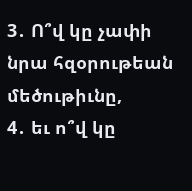3․ Ո՞վ կը չափի նրա հզօրութեան մեծութիւնը,
4․ եւ ո՞վ կը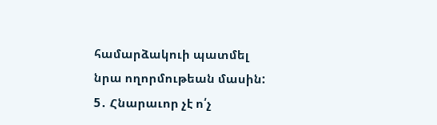համարձակուի պատմել նրա ողորմութեան մասին:
5․ Հնարաւոր չէ ո՛չ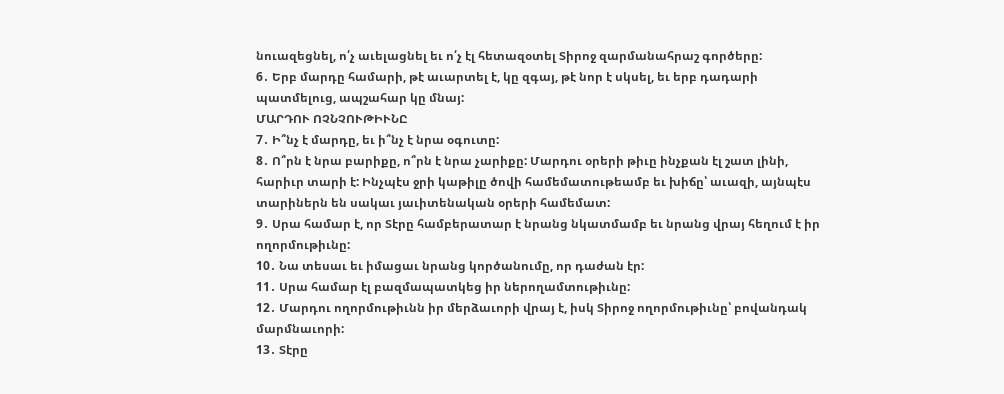նուազեցնել, ո՛չ աւելացնել եւ ո՛չ էլ հետազօտել Տիրոջ զարմանահրաշ գործերը:
6․ Երբ մարդը համարի, թէ աւարտել է, կը զգայ, թէ նոր է սկսել, եւ երբ դադարի պատմելուց, ապշահար կը մնայ:
ՄԱՐԴՈՒ ՈՉՆՉՈՒԹԻՒՆԸ
7․ Ի՞նչ է մարդը, եւ ի՞նչ է նրա օգուտը:
8․ Ո՞րն է նրա բարիքը, ո՞րն է նրա չարիքը: Մարդու օրերի թիւը ինչքան էլ շատ լինի, հարիւր տարի է: Ինչպէս ջրի կաթիլը ծովի համեմատութեամբ եւ խիճը՝ աւազի, այնպէս տարիներն են սակաւ յաւիտենական օրերի համեմատ:
9․ Սրա համար է, որ Տէրը համբերատար է նրանց նկատմամբ եւ նրանց վրայ հեղում է իր ողորմութիւնը:
10․ Նա տեսաւ եւ իմացաւ նրանց կործանումը, որ դաժան էր:
11․ Սրա համար էլ բազմապատկեց իր ներողամտութիւնը:
12․ Մարդու ողորմութիւնն իր մերձաւորի վրայ է, իսկ Տիրոջ ողորմութիւնը՝ բովանդակ մարմնաւորի:
13․ Տէրը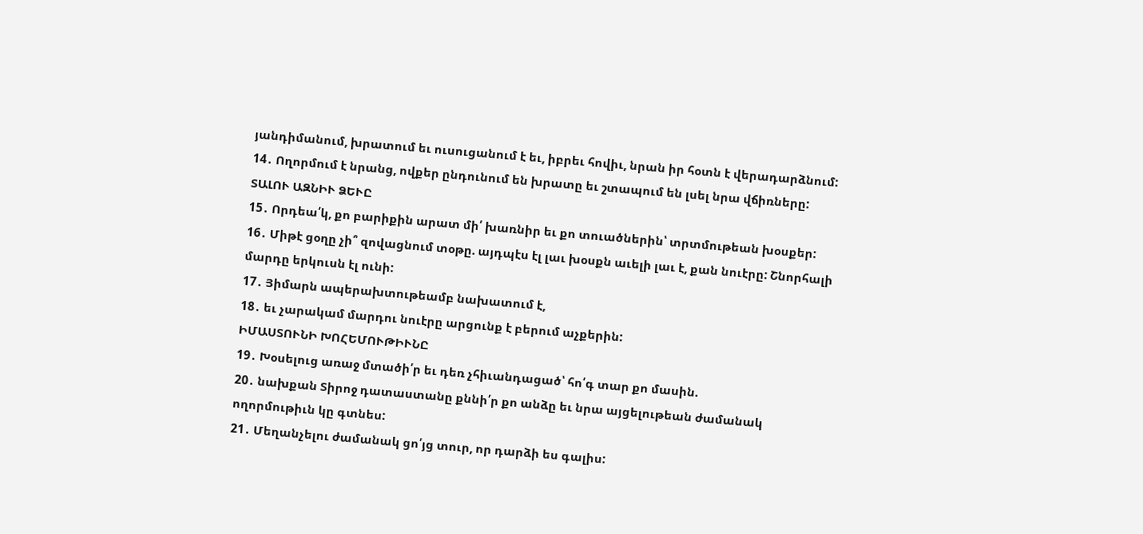յանդիմանում, խրատում եւ ուսուցանում է եւ, իբրեւ հովիւ, նրան իր հօտն է վերադարձնում:
14․ Ողորմում է նրանց, ովքեր ընդունում են խրատը եւ շտապում են լսել նրա վճիռները:
ՏԱԼՈՒ ԱԶՆԻՒ ՁԵՒԸ
15․ Որդեա՛կ, քո բարիքին արատ մի՛ խառնիր եւ քո տուածներին՝ տրտմութեան խօսքեր:
16․ Միթէ ցօղը չի՞ զովացնում տօթը. այդպէս էլ լաւ խօսքն աւելի լաւ է, քան նուէրը: Շնորհալի մարդը երկուսն էլ ունի:
17․ Յիմարն ապերախտութեամբ նախատում է,
18․ եւ չարակամ մարդու նուէրը արցունք է բերում աչքերին:
ԻՄԱՍՏՈՒՆԻ ԽՈՀԵՄՈՒԹԻՒՆԸ
19․ Խօսելուց առաջ մտածի՛ր եւ դեռ չհիւանդացած՝ հո՛գ տար քո մասին.
20․ նախքան Տիրոջ դատաստանը քննի՛ր քո անձը եւ նրա այցելութեան ժամանակ ողորմութիւն կը գտնես:
21․ Մեղանչելու ժամանակ ցո՛յց տուր, որ դարձի ես գալիս: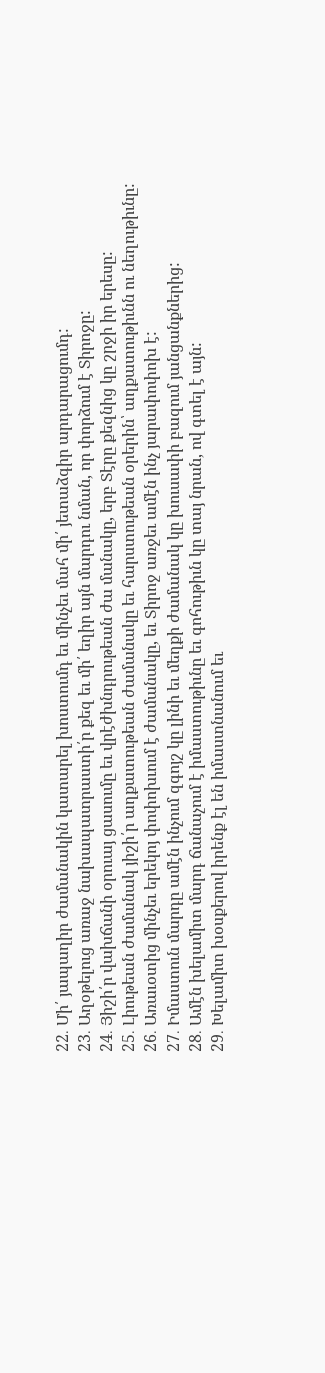22․ Մի՛ յապաղիր ժամանակին կատարել խոստումդ եւ մինչեւ մահ մի՛ յետաձգիր արդարացումդ:
23․ Աղօթելուց առաջ նախապատրաստի՛ր քեզ եւ մի՛ եղիր այն մարդու նման, որ փորձում է Տիրոջը:
24․ Յիշի՛ր վախճանի օրուայ ցասումը եւ վրէժխնդրութեան ժա մանակը, երբ Տէրը քեզնից կը շրջի իր երեսը:
25․ Լիութեան ժամանակ յիշի՛ր աղքատութեան ժամանակը եւ հարստութեան օրերին՝ աղքատութիւնն ու նեղութիւնը:
26․ Առաւօտից մինչեւ երեկոյ փոփոխւում է ժամանակը, եւ Տիրոջ առջեւ ամէն ինչ յարափոփոխ է:
27․ Իմաստուն մարդը ամէն ինչում զգոյշ կը լինի եւ մեղքի ժամանակ կը խուսափի բազում յանցանքներից:
28․ Ամէն խելամիտ մարդ ճանաչում է իմաստութիւնը եւ գոհութիւն կը տայ նրան, ով գտել է այն:
29․ Խելամիտ խօսքերով իրենք էլ են իմաստնանում եւ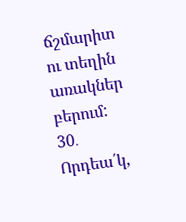ճշմարիտ ու տեղին առակներ բերում:
30․ Որդեա՛կ,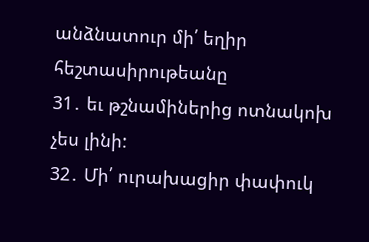անձնատուր մի՛ եղիր հեշտասիրութեանը
31․ եւ թշնամիներից ոտնակոխ չես լինի:
32․ Մի՛ ուրախացիր փափուկ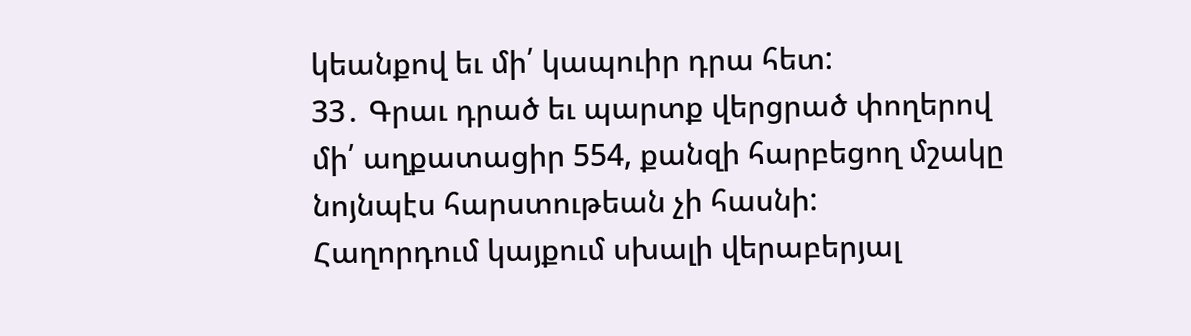կեանքով եւ մի՛ կապուիր դրա հետ:
33․ Գրաւ դրած եւ պարտք վերցրած փողերով մի՛ աղքատացիր 554, քանզի հարբեցող մշակը նոյնպէս հարստութեան չի հասնի:
Հաղորդում կայքում սխալի վերաբերյալ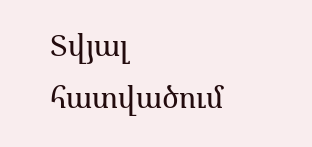Տվյալ հատվածում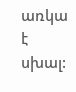առկա է սխալ: